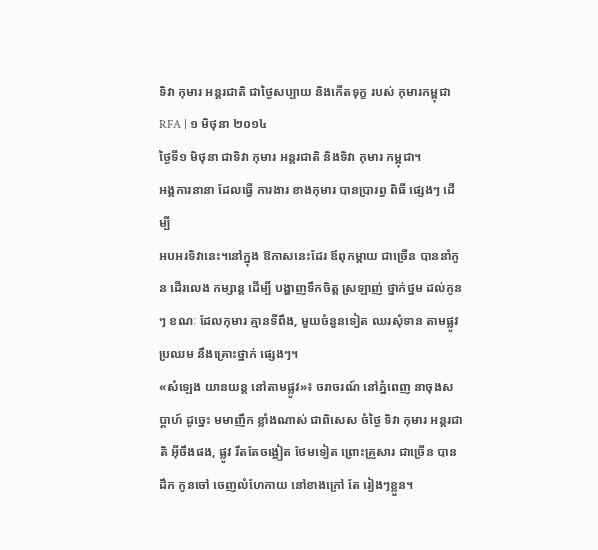ទិវា កុមារ អន្តរជាតិ ជាថ្ងៃសប្បាយ និងកើតទុក្ខ របស់ កុមារកម្ពុជា
RFA | ១ មិថុនា ២០១៤
ថ្ងៃទី១ មិថុនា ជាទិវា កុមារ អន្តរជាតិ និងទិវា កុមារ កម្ពុជា។
អង្គការនានា ដែលធ្វើ ការងារ ខាងកុមារ បានប្រារព្ធ ពិធី ផ្សេងៗ ដើម្បី
អបអរទិវានេះ។នៅក្នុង ឱកាសនេះដែរ ឪពុកម្ដាយ ជាច្រើន បាននាំកូន ដើរលេង កម្សាន្ត ដើម្បី បង្ហាញទឹកចិត្ត ស្រឡាញ់ ថ្នាក់ថ្នម ដល់កូនៗ ខណៈ ដែលកុមារ គ្មានទីពឹង, មួយចំនួនទៀត ឈរសុំទាន តាមផ្លូវ ប្រឈម នឹងគ្រោះថ្នាក់ ផ្សេងៗ។
«សំឡេង យានយន្ត នៅតាមផ្លូវ»៖ ចរាចរណ៍ នៅភ្នំពេញ នាចុងសប្ដាហ៍ ដូច្នេះ មមាញឹក ខ្លាំងណាស់ ជាពិសេស ចំថ្ងៃ ទិវា កុមារ អន្តរជាតិ អ៊ីចឹងផង, ផ្លូវ រឹតតែចង្អៀត ថែមទៀត ព្រោះគ្រួសារ ជាច្រើន បានដឹក កូនចៅ ចេញលំហែកាយ នៅខាងក្រៅ តែ រៀងៗខ្លួន។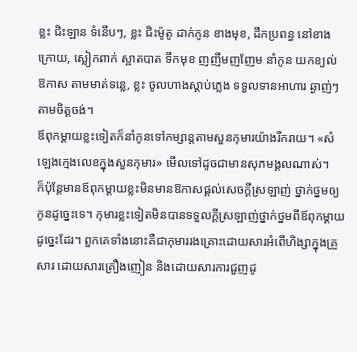ខ្លះ ជិះឡាន ទំនើបៗ, ខ្លះ ជិះម៉ូតូ ដាក់កូន ខាងមុខ, ដឹកប្រពន្ធ នៅខាងក្រោយ, ស្លៀកពាក់ ស្អាតបាត ទឹកមុខ ញញឹមញញែម នាំកូន យកខ្យល់ ឱកាស តាមមាត់ទន្លេ, ខ្លះ ចូលហាងស្ដាប់ភ្លេង ទទួលទានអាហារ ឆ្ងាញ់ៗ តាមចិត្តចង់។
ឪពុកម្ដាយខ្លះទៀតក៏នាំកូនទៅកម្សាន្តតាមសួនកុមារយ៉ាងរីករាយ។ «សំឡេងក្មេងលេខក្នុងសួនកុមារ» មើលទៅដូចជាមានសុភមង្គលណាស់។
ក៏ប៉ុន្តែមានឪពុកម្ដាយខ្លះមិនមានឱកាសផ្ដល់សេចក្ដីស្រឡាញ់ ថ្នាក់ថ្នមឲ្យកូនដូច្នេះទេ។ កុមារខ្លះទៀតមិនបានទទួលក្ដីស្រឡាញ់ថ្នាក់ថ្នមពីឪពុកម្ដាយ ដូច្នេះដែរ។ ពួកគេទាំងនោះគឺជាកុមាររងគ្រោះដោយសារអំពើហិង្សាក្នុងគ្រួសារ ដោយសារគ្រឿងញៀន និងដោយសារការជួញដូ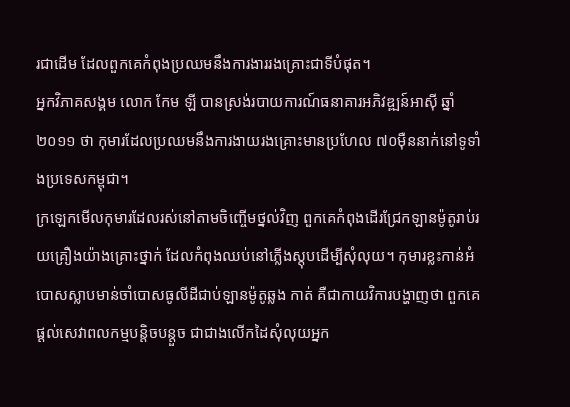រជាដើម ដែលពួកគេកំពុងប្រឈមនឹងការងាររងគ្រោះជាទីបំផុត។
អ្នកវិភាគសង្គម លោក កែម ឡី បានស្រង់របាយការណ៍ធនាគារអភិវឌ្ឍន៍អាស៊ី ឆ្នាំ២០១១ ថា កុមារដែលប្រឈមនឹងការងាយរងគ្រោះមានប្រហែល ៧០ម៉ឺននាក់នៅទូទាំងប្រទេសកម្ពុជា។
ក្រឡេកមើលកុមារដែលរស់នៅតាមចិញ្ចើមថ្នល់វិញ ពួកគេកំពុងដើរជ្រែកឡានម៉ូតូរាប់រយគ្រឿងយ៉ាងគ្រោះថ្នាក់ ដែលកំពុងឈប់នៅភ្លើងស្តុបដើម្បីសុំលុយ។ កុមារខ្លះកាន់អំបោសស្លាបមាន់ចាំបោសធូលីដីជាប់ឡានម៉ូតូឆ្លង កាត់ គឺជាកាយវិការបង្ហាញថា ពួកគេផ្ដល់សេវាពលកម្មបន្តិចបន្តួច ជាជាងលើកដៃសុំលុយអ្នក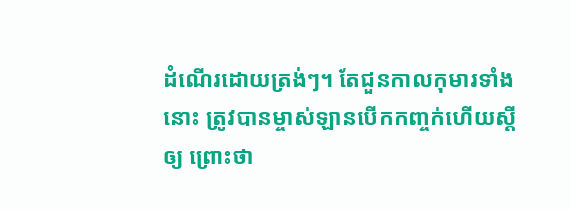ដំណើរដោយត្រង់ៗ។ តែជួនកាលកុមារទាំងនោះ ត្រូវបានម្ចាស់ឡានបើកកញ្ចក់ហើយស្ដីឲ្យ ព្រោះថា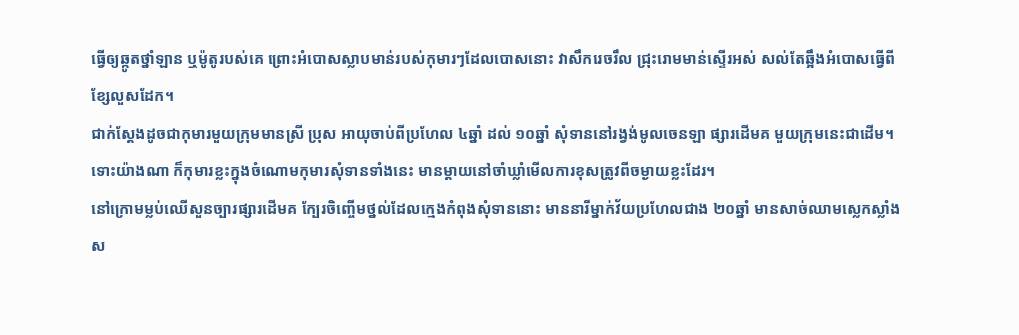ធ្វើឲ្យឆ្កូតថ្នាំឡាន ឬម៉ូតូរបស់គេ ព្រោះអំបោសស្លាបមាន់របស់កុមារៗដែលបោសនោះ វាសឹករេចរឹល ជ្រុះរោមមាន់ស្ទើរអស់ សល់តែឆ្អឹងអំបោសធ្វើពីខ្សែលួសដែក។
ជាក់ស្ដែងដូចជាកុមារមួយក្រុមមានស្រី ប្រុស អាយុចាប់ពីប្រហែល ៤ឆ្នាំ ដល់ ១០ឆ្នាំ សុំទាននៅរង្វង់មូលចេនឡា ផ្សារដើមគ មួយក្រុមនេះជាដើម។
ទោះយ៉ាងណា ក៏កុមារខ្លះក្នុងចំណោមកុមារសុំទានទាំងនេះ មានម្ដាយនៅចាំឃ្លាំមើលការខុសត្រូវពីចម្ងាយខ្លះដែរ។
នៅក្រោមម្លប់ឈើសួនច្បារផ្សារដើមគ ក្បែរចិញ្ចើមថ្នល់ដែលក្មេងកំពុងសុំទាននោះ មាននារីម្នាក់វ័យប្រហែលជាង ២០ឆ្នាំ មានសាច់ឈាមស្លេកស្លាំង ស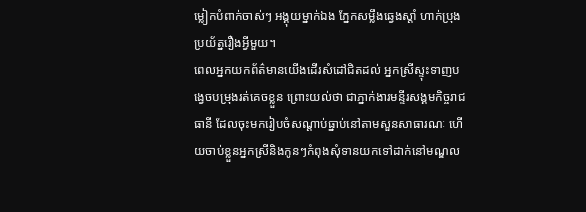ម្លៀកបំពាក់ចាស់ៗ អង្គុយម្នាក់ឯង ភ្នែកសម្លឹងឆ្វេងស្ដាំ ហាក់ប្រុងប្រយ័ត្នរឿងអ្វីមួយ។
ពេលអ្នកយកព័ត៌មានយើងដើរសំដៅជិតដល់ អ្នកស្រីស្ទុះទាញបង្វេចបម្រុងរត់គេចខ្លួន ព្រោះយល់ថា ជាភ្នាក់ងារមន្ទីរសង្គមកិច្ចរាជធានី ដែលចុះមករៀបចំសណ្ដាប់ធ្នាប់នៅតាមសួនសាធារណៈ ហើយចាប់ខ្លួនអ្នកស្រីនិងកូនៗកំពុងសុំទានយកទៅដាក់នៅមណ្ឌល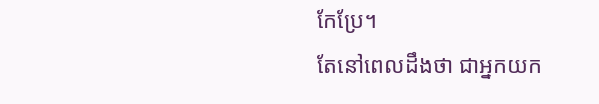កែប្រែ។
តែនៅពេលដឹងថា ជាអ្នកយក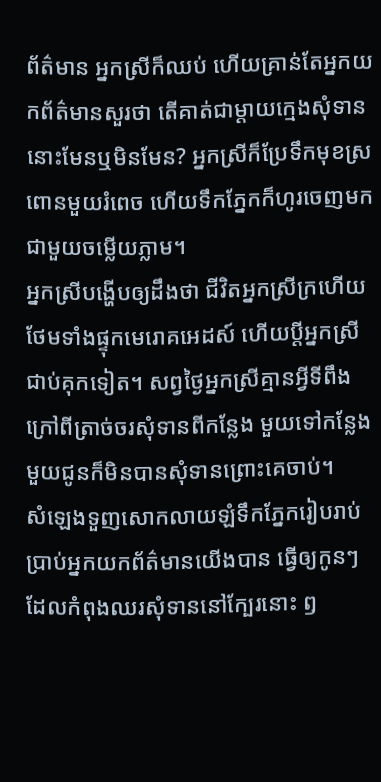ព័ត៌មាន អ្នកស្រីក៏ឈប់ ហើយគ្រាន់តែអ្នកយកព័ត៌មានសួរថា តើគាត់ជាម្ដាយក្មេងសុំទាននោះមែនឬមិនមែន? អ្នកស្រីក៏ប្រែទឹកមុខស្រពោនមួយរំពេច ហើយទឹកភ្នែកក៏ហូរចេញមកជាមួយចម្លើយភ្លាម។
អ្នកស្រីបង្ហើបឲ្យដឹងថា ជីវិតអ្នកស្រីក្រហើយថែមទាំងផ្ទុកមេរោគអេដស៍ ហើយប្ដីអ្នកស្រីជាប់គុកទៀត។ សព្វថ្ងៃអ្នកស្រីគ្មានអ្វីទីពឹងក្រៅពីត្រាច់ចរសុំទានពីកន្លែង មួយទៅកន្លែងមួយជូនក៏មិនបានសុំទានព្រោះគេចាប់។
សំឡេងទួញសោកលាយឡំទឹកភ្នែករៀបរាប់ប្រាប់អ្នកយកព័ត៌មានយើងបាន ធ្វើឲ្យកូនៗ ដែលកំពុងឈរសុំទាននៅក្បែរនោះ ឭ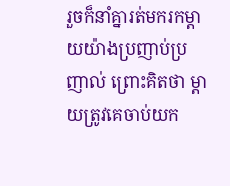រួចក៏នាំគ្នារត់មករកម្ដាយយ៉ាងប្រញាប់ប្រញាល់ ព្រោះគិតថា ម្ដាយត្រូវគេចាប់យក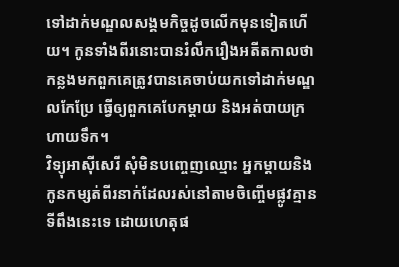ទៅដាក់មណ្ឌលសង្គមកិច្ចដូចលើកមុនទៀតហើយ។ កូនទាំងពីរនោះបានរំលឹករឿងអតីតកាលថា កន្លងមកពួកគេត្រូវបានគេចាប់យកទៅដាក់មណ្ឌលកែប្រែ ធ្វើឲ្យពួកគេបែកម្ដាយ និងអត់បាយក្រហាយទឹក។
វិទ្យុអាស៊ីសេរី សុំមិនបញ្ចេញឈ្មោះ អ្នកម្ដាយនិងកូនកម្សត់ពីរនាក់ដែលរស់នៅតាមចិញ្ចើមផ្លូវគ្មាន ទីពឹងនេះទេ ដោយហេតុផ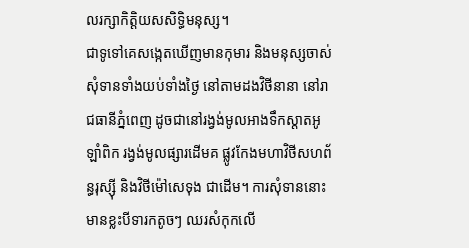លរក្សាកិត្តិយសសិទ្ធិមនុស្ស។
ជាទូទៅគេសង្កេតឃើញមានកុមារ និងមនុស្សចាស់សុំទានទាំងយប់ទាំងថ្ងៃ នៅតាមដងវិថីនានា នៅរាជធានីភ្នំពេញ ដូចជានៅរង្វង់មូលអាងទឹកស្តាតអូឡាំពិក រង្វង់មូលផ្សារដើមគ ផ្លូវកែងមហាវិថីសហព័ន្ធរុស្ស៊ី និងវិថីម៉ៅសេទុង ជាដើម។ ការសុំទាននោះ មានខ្លះបីទារកតូចៗ ឈរសំកុកលើ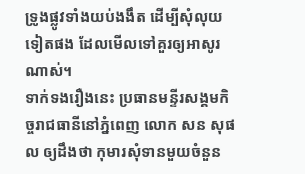ទ្រូងផ្លូវទាំងយប់ងងឹត ដើម្បីសុំលុយទៀតផង ដែលមើលទៅគួរឲ្យអាសូរណាស់។
ទាក់ទងរឿងនេះ ប្រធានមន្ទីរសង្គមកិច្ចរាជធានីនៅភ្នំពេញ លោក សន សុផល ឲ្យដឹងថា កុមារសុំទានមួយចំនួន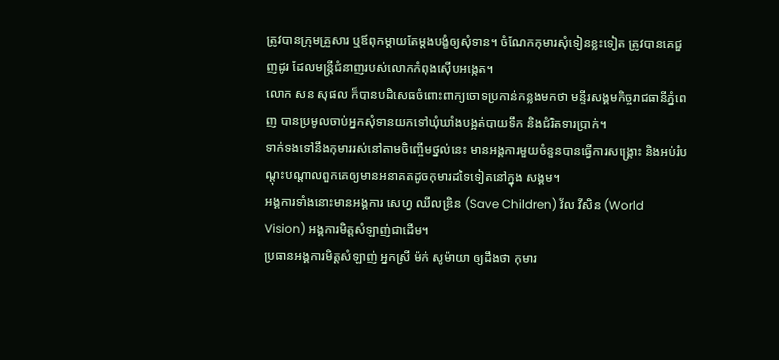ត្រូវបានក្រុមគ្រួសារ ឬឪពុកម្ដាយតែម្ដងបង្ខំឲ្យសុំទាន។ ចំណែកកុមារសុំទៀនខ្លះទៀត ត្រូវបានគេជួញដូរ ដែលមន្ត្រីជំនាញរបស់លោកកំពុងស៊ើបអង្កេត។
លោក សន សុផល ក៏បានបដិសេធចំពោះពាក្យចោទប្រកាន់កន្លងមកថា មន្ទីរសង្គមកិច្ចរាជធានីភ្នំពេញ បានប្រមូលចាប់អ្នកសុំទានយកទៅឃុំឃាំងបង្អត់បាយទឹក និងជំរិតទារប្រាក់។
ទាក់ទងទៅនឹងកុមាររស់នៅតាមចិញ្ចើមថ្នល់នេះ មានអង្គការមួយចំនួនបានធ្វើការសង្គ្រោះ និងអប់រំបណ្ដុះបណ្ដាលពួកគេឲ្យមានអនាគតដូចកុមារដទៃទៀតនៅក្នុង សង្គម។
អង្គការទាំងនោះមានអង្គការ សេហ្វ ឈីលឌ្រិន (Save Children) វ័ល វីសិន (World Vision) អង្គការមិត្តសំឡាញ់ជាដើម។
ប្រធានអង្គការមិត្តសំឡាញ់ អ្នកស្រី ម៉ក់ សូម៉ាយា ឲ្យដឹងថា កុមារ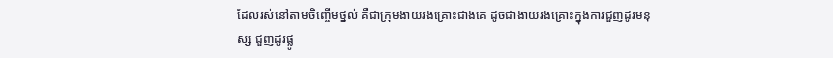ដែលរស់នៅតាមចិញ្ចើមថ្នល់ គឺជាក្រុមងាយរងគ្រោះជាងគេ ដូចជាងាយរងគ្រោះក្នុងការជួញដូរមនុស្ស ជួញដូរផ្លូ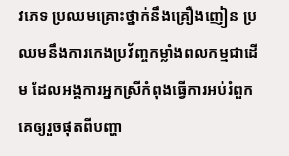វភេទ ប្រឈមគ្រោះថ្នាក់នឹងគ្រឿងញៀន ប្រឈមនឹងការកេងប្រវ័ញ្ចកម្លាំងពលកម្មជាដើម ដែលអង្គការអ្នកស្រីកំពុងធ្វើការអប់រំពួកគេឲ្យរួចផុតពីបញ្ហា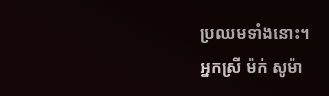ប្រឈមទាំងនោះ។
អ្នកស្រី ម៉ក់ សូម៉ា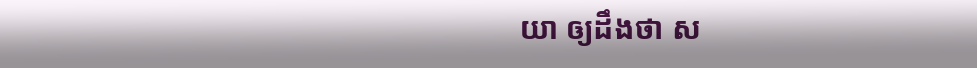យា ឲ្យដឹងថា ស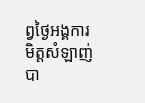ព្វថ្ងៃអង្គការមិត្តសំឡាញ់ បា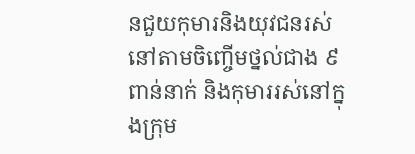នជួយកុមារនិងយុវជនរស់នៅតាមចិញ្ចើមថ្នល់ជាង ៩ពាន់នាក់ និងកុមាររស់នៅក្នុងក្រុម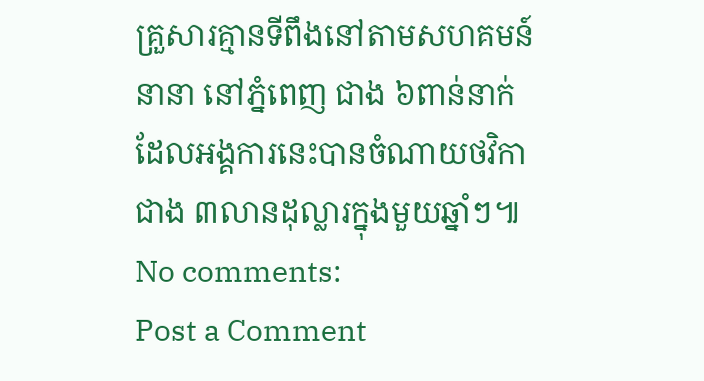គ្រួសារគ្មានទីពឹងនៅតាមសហគមន៍នានា នៅភ្នំពេញ ជាង ៦ពាន់នាក់ ដែលអង្គការនេះបានចំណាយថវិកាជាង ៣លានដុល្លារក្នុងមួយឆ្នាំៗ៕
No comments:
Post a Comment